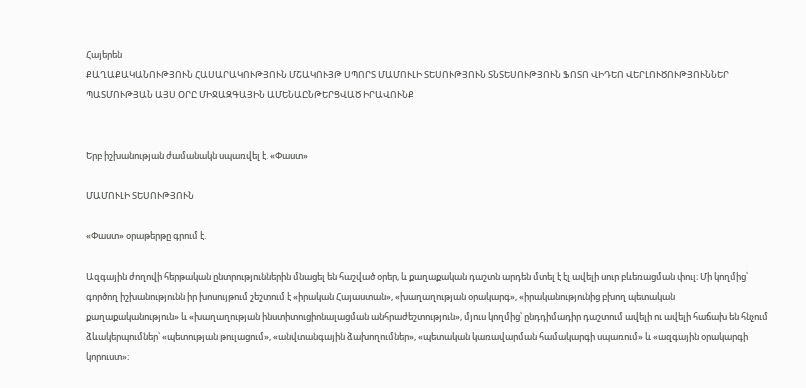Հայերեն
ՔԱՂԱՔԱԿԱՆՈՒԹՅՈՒՆ ՀԱՍԱՐԱԿՈՒԹՅՈՒՆ ՄՇԱԿՈՒՅԹ ՍՊՈՐՏ ՄԱՄՈՒԼԻ ՏԵՍՈՒԹՅՈՒՆ ՏՆՏԵՍՈՒԹՅՈՒՆ ՖՈՏՈ ՎԻԴԵՈ ՎԵՐԼՈՒԾՈՒԹՅՈՒՆՆԵՐ ՊԱՏՄՈՒԹՅԱՆ ԱՅՍ ՕՐԸ ՄԻՋԱԶԳԱՅԻՆ ԱՄԵՆԱԸՆԹԵՐՑՎԱԾ ԻՐԱՎՈՒՆՔ


Երբ իշխանության ժամանակն սպառվել է. «Փաստ»

ՄԱՄՈՒԼԻ ՏԵՍՈՒԹՅՈՒՆ

«Փաստ» օրաթերթը գրում է.

Ազգային ժողովի հերթական ընտրություններին մնացել են հաշված օրեր, և քաղաքական դաշտն արդեն մտել է էլ ավելի սուր բևեռացման փուլ։ Մի կողմից՝ գործող իշխանությունն իր խոսույթում շեշտում է «իրական Հայաստան», «խաղաղության օրակարգ», «իրականությունից բխող պետական քաղաքականություն» և «խաղաղության ինստիտուցիոնալացման անհրաժեշտություն», մյուս կողմից՝ ընդդիմադիր դաշտում ավելի ու ավելի հաճախ են հնչում ձևակերպումներ՝ «պետության թուլացում», «անվտանգային ձախողումներ», «պետական կառավարման համակարգի սպառում» և «ազգային օրակարգի կորուստ»։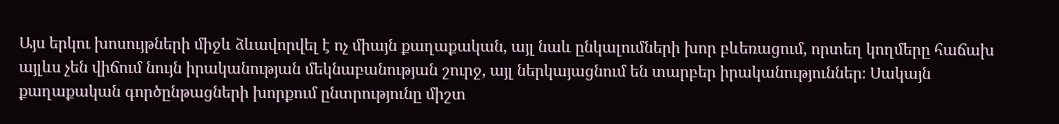Այս երկու խոսույթների միջև ձևավորվել է ոչ միայն քաղաքական, այլ նաև ընկալումների խոր բևեռացում, որտեղ կողմերը հաճախ այլևս չեն վիճում նույն իրականության մեկնաբանության շուրջ, այլ ներկայացնում են տարբեր իրականություններ։ Սակայն քաղաքական գործընթացների խորքում ընտրությունը միշտ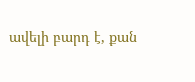ավելի բարդ է, քան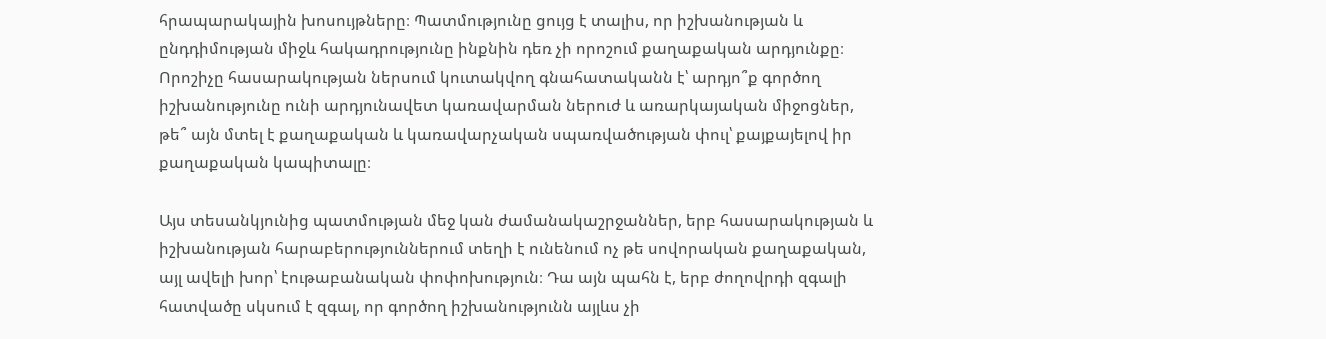հրապարակային խոսույթները։ Պատմությունը ցույց է տալիս, որ իշխանության և ընդդիմության միջև հակադրությունը ինքնին դեռ չի որոշում քաղաքական արդյունքը։ Որոշիչը հասարակության ներսում կուտակվող գնահատականն է՝ արդյո՞ք գործող իշխանությունը ունի արդյունավետ կառավարման ներուժ և առարկայական միջոցներ, թե՞ այն մտել է քաղաքական և կառավարչական սպառվածության փուլ՝ քայքայելով իր քաղաքական կապիտալը։

Այս տեսանկյունից պատմության մեջ կան ժամանակաշրջաններ, երբ հասարակության և իշխանության հարաբերություններում տեղի է ունենում ոչ թե սովորական քաղաքական, այլ ավելի խոր՝ էութաբանական փոփոխություն։ Դա այն պահն է, երբ ժողովրդի զգալի հատվածը սկսում է զգալ, որ գործող իշխանությունն այլևս չի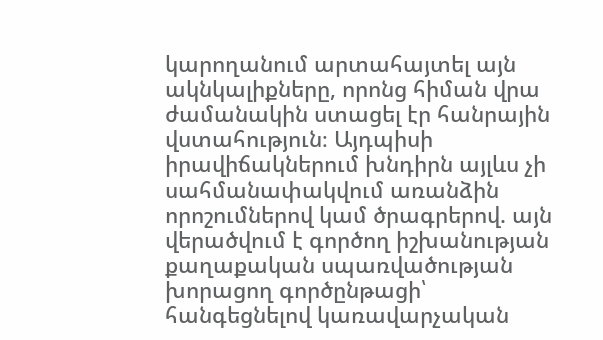կարողանում արտահայտել այն ակնկալիքները, որոնց հիման վրա ժամանակին ստացել էր հանրային վստահություն։ Այդպիսի իրավիճակներում խնդիրն այլևս չի սահմանափակվում առանձին որոշումներով կամ ծրագրերով. այն վերածվում է գործող իշխանության քաղաքական սպառվածության խորացող գործընթացի՝ հանգեցնելով կառավարչական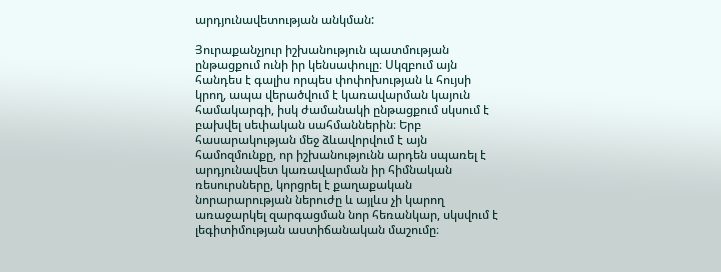արդյունավետության անկման:

Յուրաքանչյուր իշխանություն պատմության ընթացքում ունի իր կենսափուլը։ Սկզբում այն հանդես է գալիս որպես փոփոխության և հույսի կրող, ապա վերածվում է կառավարման կայուն համակարգի, իսկ ժամանակի ընթացքում սկսում է բախվել սեփական սահմաններին։ Երբ հասարակության մեջ ձևավորվում է այն համոզմունքը, որ իշխանությունն արդեն սպառել է արդյունավետ կառավարման իր հիմնական ռեսուրսները, կորցրել է քաղաքական նորարարության ներուժը և այլևս չի կարող առաջարկել զարգացման նոր հեռանկար, սկսվում է լեգիտիմության աստիճանական մաշումը։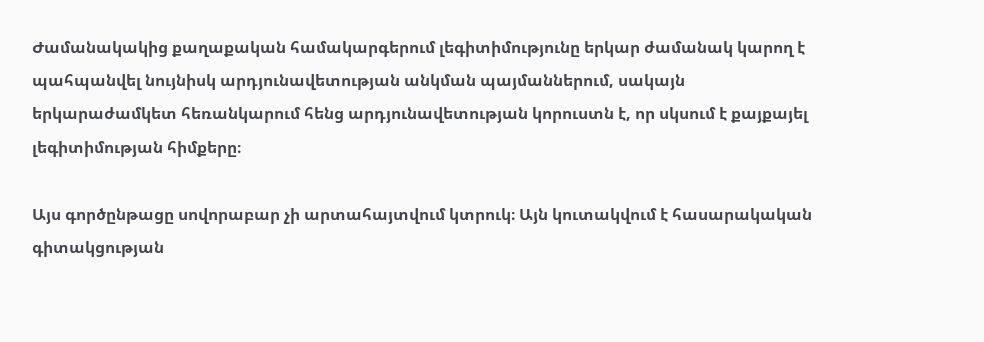Ժամանակակից քաղաքական համակարգերում լեգիտիմությունը երկար ժամանակ կարող է պահպանվել նույնիսկ արդյունավետության անկման պայմաններում, սակայն երկարաժամկետ հեռանկարում հենց արդյունավետության կորուստն է, որ սկսում է քայքայել լեգիտիմության հիմքերը։

Այս գործընթացը սովորաբար չի արտահայտվում կտրուկ։ Այն կուտակվում է հասարակական գիտակցության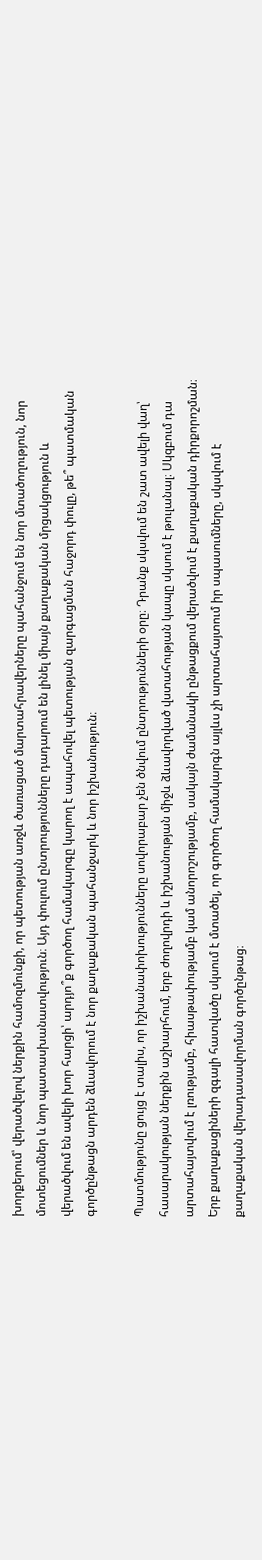խորքերում՝ վերածվելով ներքին համոզմունքի, որ պետության առջև ծառացած մարտահրավերները պահանջում են նոր մտածողություն, նոր մոտեցումներ և նոր պատասխանատվություն։ Այդ փուլում ընտրությունները դադարում են լինել միայն քաղաքական մրցակցություն և վերածվում են ավելի խոր հարցի՝ արդյո՞ք գործող համակարգը կարող է ապահովել պետության զարգացման հաջորդ փուլը, թե՞ պատմական գործընթացն արդեն ձևավորում է նոր քաղաքական պահանջարկ և նոր իշխանություն։

Պատմությունը ցույց է տալիս, որ իշխանափոխությունները սովորաբար չեն ծնվում ընտրությունների օրը։ Դրանք սկսվում են շատ ավելի վաղ՝ հասարակության ներքին աշխարհում, երբ ժողովրդի և իշխանության միջև ձևավորված վստահության կապը սկսում է թուլանալ։ Սկզբում դա արտահայտվում է լռությամբ, հիասթափությամբ կամ անորոշությամբ, սակայն ժամանակի ընթացքում վերածվում է քաղաքական դիրքորոշման։ Երբ քաղաքացիների զգալի հատվածը սկսում է մտածել, որ գործող համակարգն այլևս չի արտահայտում իր սպասումները, սկսվում է քաղաքական վերադասավորման գործընթաց։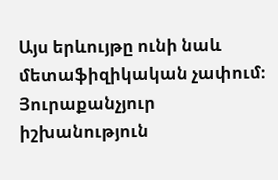Այս երևույթը ունի նաև մետաֆիզիկական չափում։ Յուրաքանչյուր իշխանություն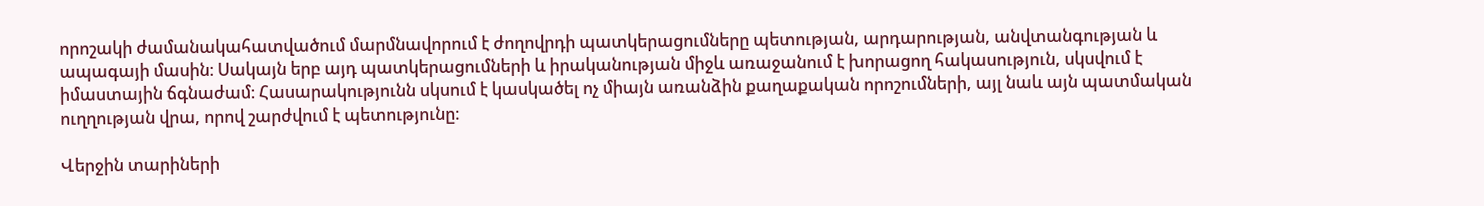որոշակի ժամանակահատվածում մարմնավորում է ժողովրդի պատկերացումները պետության, արդարության, անվտանգության և ապագայի մասին։ Սակայն երբ այդ պատկերացումների և իրականության միջև առաջանում է խորացող հակասություն, սկսվում է իմաստային ճգնաժամ։ Հասարակությունն սկսում է կասկածել ոչ միայն առանձին քաղաքական որոշումների, այլ նաև այն պատմական ուղղության վրա, որով շարժվում է պետությունը։

Վերջին տարիների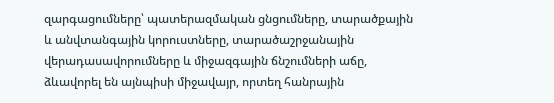զարգացումները՝ պատերազմական ցնցումները, տարածքային և անվտանգային կորուստները, տարածաշրջանային վերադասավորումները և միջազգային ճնշումների աճը, ձևավորել են այնպիսի միջավայր, որտեղ հանրային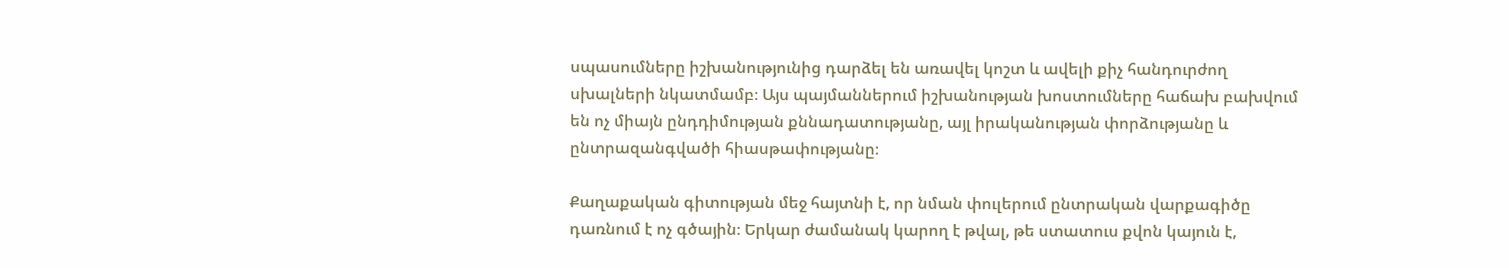սպասումները իշխանությունից դարձել են առավել կոշտ և ավելի քիչ հանդուրժող սխալների նկատմամբ։ Այս պայմաններում իշխանության խոստումները հաճախ բախվում են ոչ միայն ընդդիմության քննադատությանը, այլ իրականության փորձությանը և ընտրազանգվածի հիասթափությանը։

Քաղաքական գիտության մեջ հայտնի է, որ նման փուլերում ընտրական վարքագիծը դառնում է ոչ գծային։ Երկար ժամանակ կարող է թվալ, թե ստատուս քվոն կայուն է,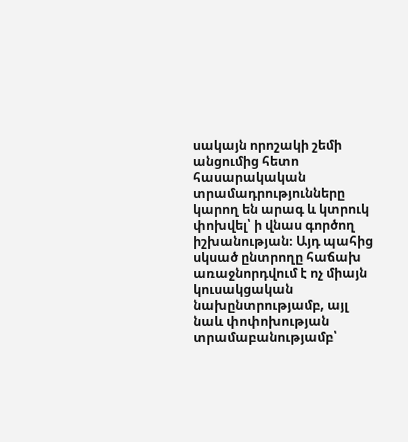սակայն որոշակի շեմի անցումից հետո հասարակական տրամադրությունները կարող են արագ և կտրուկ փոխվել՝ ի վնաս գործող իշխանության։ Այդ պահից սկսած ընտրողը հաճախ առաջնորդվում է ոչ միայն կուսակցական նախընտրությամբ, այլ նաև փոփոխության տրամաբանությամբ՝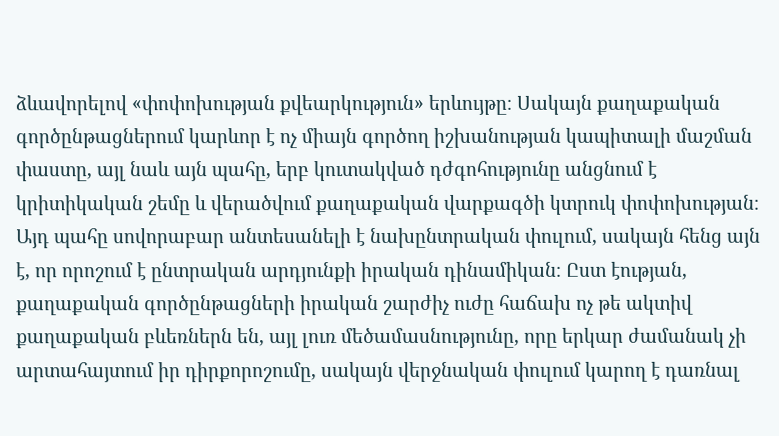ձևավորելով «փոփոխության քվեարկություն» երևույթը։ Սակայն քաղաքական գործընթացներում կարևոր է ոչ միայն գործող իշխանության կապիտալի մաշման փաստը, այլ նաև այն պահը, երբ կուտակված դժգոհությունը անցնում է կրիտիկական շեմը և վերածվում քաղաքական վարքագծի կտրուկ փոփոխության։ Այդ պահը սովորաբար անտեսանելի է նախընտրական փուլում, սակայն հենց այն է, որ որոշում է ընտրական արդյունքի իրական դինամիկան։ Ըստ էության, քաղաքական գործընթացների իրական շարժիչ ուժը հաճախ ոչ թե ակտիվ քաղաքական բևեռներն են, այլ լուռ մեծամասնությունը, որը երկար ժամանակ չի արտահայտում իր դիրքորոշումը, սակայն վերջնական փուլում կարող է դառնալ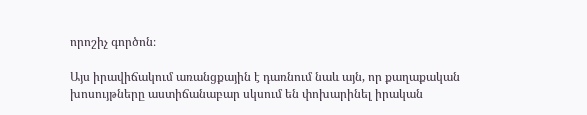որոշիչ գործոն։

Այս իրավիճակում առանցքային է դառնում նաև այն, որ քաղաքական խոսույթները աստիճանաբար սկսում են փոխարինել իրական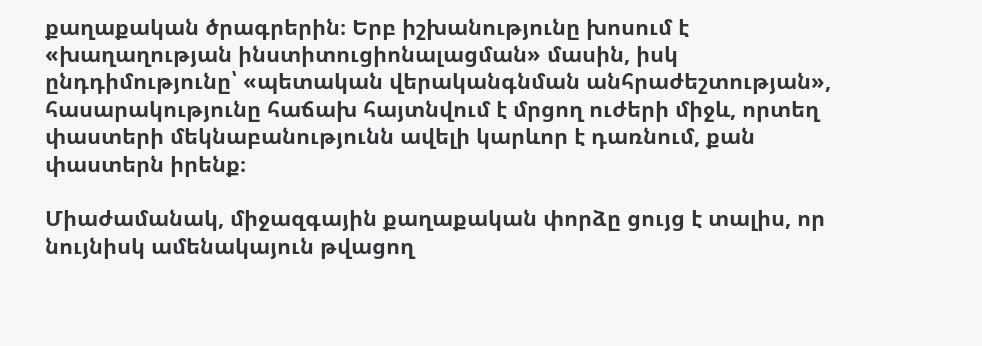քաղաքական ծրագրերին։ Երբ իշխանությունը խոսում է «խաղաղության ինստիտուցիոնալացման» մասին, իսկ ընդդիմությունը՝ «պետական վերականգնման անհրաժեշտության», հասարակությունը հաճախ հայտնվում է մրցող ուժերի միջև, որտեղ փաստերի մեկնաբանությունն ավելի կարևոր է դառնում, քան փաստերն իրենք։

Միաժամանակ, միջազգային քաղաքական փորձը ցույց է տալիս, որ նույնիսկ ամենակայուն թվացող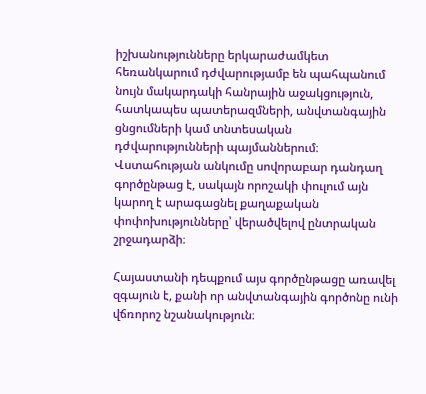իշխանությունները երկարաժամկետ հեռանկարում դժվարությամբ են պահպանում նույն մակարդակի հանրային աջակցություն, հատկապես պատերազմների, անվտանգային ցնցումների կամ տնտեսական դժվարությունների պայմաններում։ Վստահության անկումը սովորաբար դանդաղ գործընթաց է, սակայն որոշակի փուլում այն կարող է արագացնել քաղաքական փոփոխությունները՝ վերածվելով ընտրական շրջադարձի։

Հայաստանի դեպքում այս գործընթացը առավել զգայուն է, քանի որ անվտանգային գործոնը ունի վճռորոշ նշանակություն։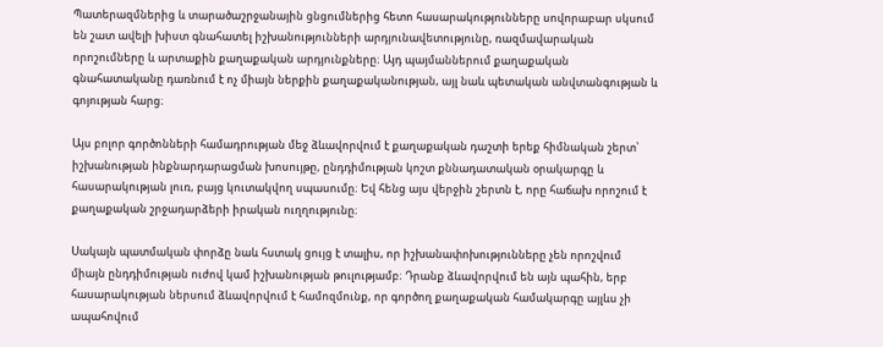Պատերազմներից և տարածաշրջանային ցնցումներից հետո հասարակությունները սովորաբար սկսում են շատ ավելի խիստ գնահատել իշխանությունների արդյունավետությունը, ռազմավարական որոշումները և արտաքին քաղաքական արդյունքները։ Այդ պայմաններում քաղաքական գնահատականը դառնում է ոչ միայն ներքին քաղաքականության, այլ նաև պետական անվտանգության և գոյության հարց։

Այս բոլոր գործոնների համադրության մեջ ձևավորվում է քաղաքական դաշտի երեք հիմնական շերտ՝ իշխանության ինքնարդարացման խոսույթը, ընդդիմության կոշտ քննադատական օրակարգը և հասարակության լուռ, բայց կուտակվող սպասումը։ Եվ հենց այս վերջին շերտն է, որը հաճախ որոշում է քաղաքական շրջադարձերի իրական ուղղությունը։

Սակայն պատմական փորձը նաև հստակ ցույց է տալիս, որ իշխանափոխությունները չեն որոշվում միայն ընդդիմության ուժով կամ իշխանության թուլությամբ։ Դրանք ձևավորվում են այն պահին, երբ հասարակության ներսում ձևավորվում է համոզմունք, որ գործող քաղաքական համակարգը այլևս չի ապահովում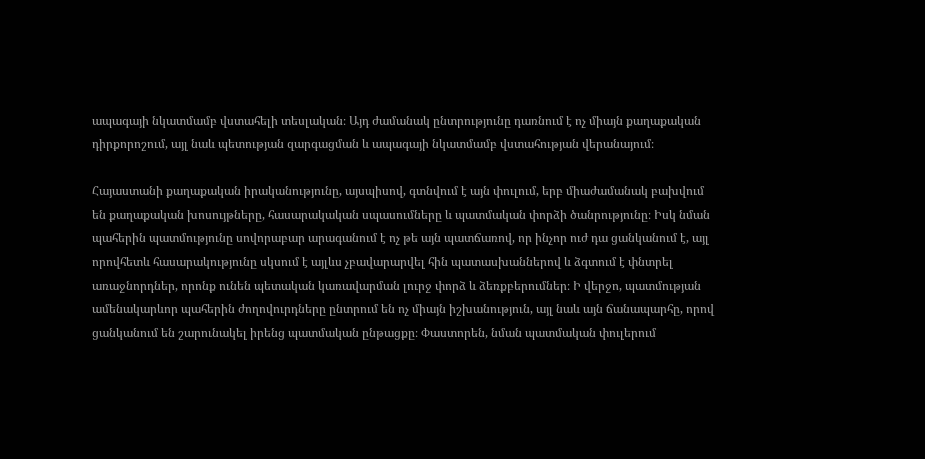ապագայի նկատմամբ վստահելի տեսլական։ Այդ ժամանակ ընտրությունը դառնում է ոչ միայն քաղաքական դիրքորոշում, այլ նաև պետության զարգացման և ապագայի նկատմամբ վստահության վերանայում։

Հայաստանի քաղաքական իրականությունը, այսպիսով, գտնվում է այն փուլում, երբ միաժամանակ բախվում են քաղաքական խոսույթները, հասարակական սպասումները և պատմական փորձի ծանրությունը։ Իսկ նման պահերին պատմությունը սովորաբար արագանում է ոչ թե այն պատճառով, որ ինչոր ուժ դա ցանկանում է, այլ որովհետև հասարակությունը սկսում է այլևս չբավարարվել հին պատասխաններով և ձգտում է փնտրել առաջնորդներ, որոնք ունեն պետական կառավարման լուրջ փորձ և ձեռքբերումներ։ Ի վերջո, պատմության ամենակարևոր պահերին ժողովուրդները ընտրում են ոչ միայն իշխանություն, այլ նաև այն ճանապարհը, որով ցանկանում են շարունակել իրենց պատմական ընթացքը։ Փաստորեն, նման պատմական փուլերում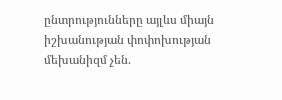ընտրությունները այլևս միայն իշխանության փոփոխության մեխանիզմ չեն.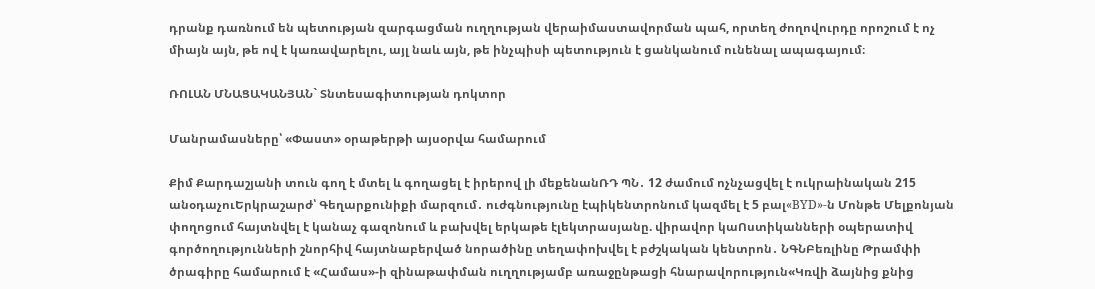դրանք դառնում են պետության զարգացման ուղղության վերաիմաստավորման պահ, որտեղ ժողովուրդը որոշում է ոչ միայն այն, թե ով է կառավարելու, այլ նաև այն, թե ինչպիսի պետություն է ցանկանում ունենալ ապագայում։

ՌՈԼԱՆ ՄՆԱՑԱԿԱՆՅԱՆ` Տնտեսագիտության դոկտոր

Մանրամասները՝ «Փաստ» օրաթերթի այսօրվա համարում

Քիմ Քարդաշյանի տուն գող է մտել և գողացել է իրերով լի մեքենանՌԴ ՊՆ․ 12 ժամում ոչնչացվել է ուկրաինական 215 անօդաչուԵրկրաշարժ՝ Գեղարքունիքի մարզում․ ուժգնությունը էպիկենտրոնում կազմել է 5 բալ«BYD»-ն Մոնթե Մելքոնյան փողոցում հայտնվել է կանաչ գազոնում և բախվել երկաթե էլեկտրասյանը. վիրավոր կաՈստիկանների օպերատիվ գործողությունների շնորհիվ հայտնաբերված նորածինը տեղափոխվել է բժշկական կենտրոն․ ՆԳՆԲեռլինը Թրամփի ծրագիրը համարում է «Համաս»-ի զինաթափման ուղղությամբ առաջընթացի հնարավորություն«Կռվի ձայնից քնից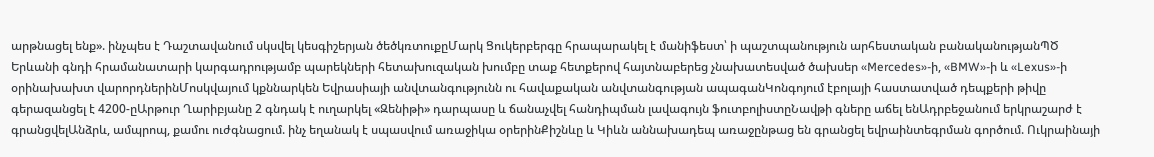արթնացել ենք». ինչպես է Դաշտավանում սկսվել կեսգիշերյան ծեծկռտուքըՄարկ Ցուկերբերգը հրապարակել է մանիֆեստ՝ ի պաշտպանություն արհեստական բանականությանՊԾ Երևանի գնդի հրամանատարի կարգադրությամբ պարեկների հետախուզական խումբը տաք հետքերով հայտնաբերեց չնախատեսված ծախսեր «Mercedes»-ի, «BMW»-ի և «Lexus»-ի օրինախախտ վարորդներինՄոսկվայում կքննարկեն Եվրասիայի անվտանգությունն ու հավաքական անվտանգության ապագանԿոնգոյում էբոլայի հաստատված դեպքերի թիվը գերազանցել է 4200-ըԱրթուր Ղարիբյանը 2 գնդակ է ուղարկել «Զենիթի» դարպասը և ճանաչվել հանդիպման լավագույն ֆուտբոլիստըՆավթի գները աճել ենԱդրբեջանում երկրաշարժ է գրանցվելԱնձրև, ամպրոպ, քամու ուժգնացում. ինչ եղանակ է սպասվում առաջիկա օրերինՔիշնևը և Կիևն աննախադեպ առաջընթաց են գրանցել եվրաինտեգրման գործում. Ուկրաինայի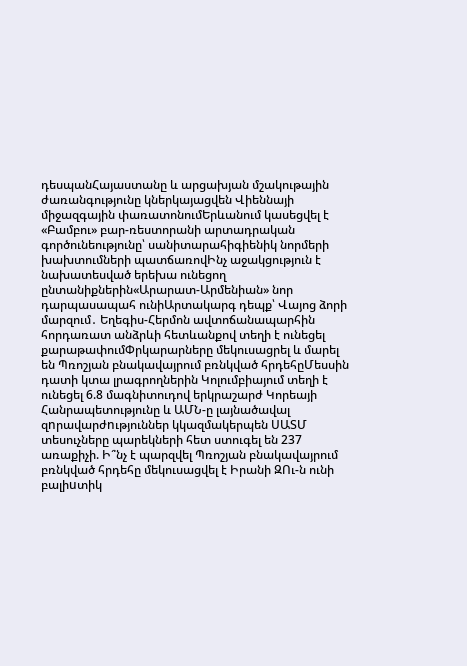դեսպանՀայաստանը և արցախյան մշակութային ժառանգությունը կներկայացվեն Վիեննայի միջազգային փառատոնումԵրևանում կասեցվել է «Բամբու» բար-ռեստորանի արտադրական գործունեությունը՝ սանիտարահիգիենիկ նորմերի խախտումների պատճառովԻնչ աջակցություն է նախատեսված երեխա ունեցող ընտանիքներին«Արարատ-Արմենիան» նոր դարպասապահ ունիԱրտակարգ դեպք՝ Վայոց ձորի մարզում․ Եղեգիս-Հերմոն ավտոճանապարհին հորդառատ անձրևի հետևանքով տեղի է ունեցել քարաթափումՓրկարարները մեկուսացրել և մարել են Պռոշյան բնակավայրում բռնկված հրդեհըՄեսսին դատի կտա լրագրողներին Կոլումբիայում տեղի է ունեցել 6.8 մագնիտուդով երկրաշարժ Կորեայի Հանրապետությունը և ԱՄՆ-ը լայնածավալ զnրավարժnւթյուններ կկազմակերպեն ՍԱՏՄ տեսուչները պարեկների հետ ստուգել են 237 առաքիչի. Ի՞նչ է պարզվել Պռոշյան բնակավայրում բռնկված հրդեհը մեկուսացվել է Իրանի ԶՈւ-ն ունի բալիuտիկ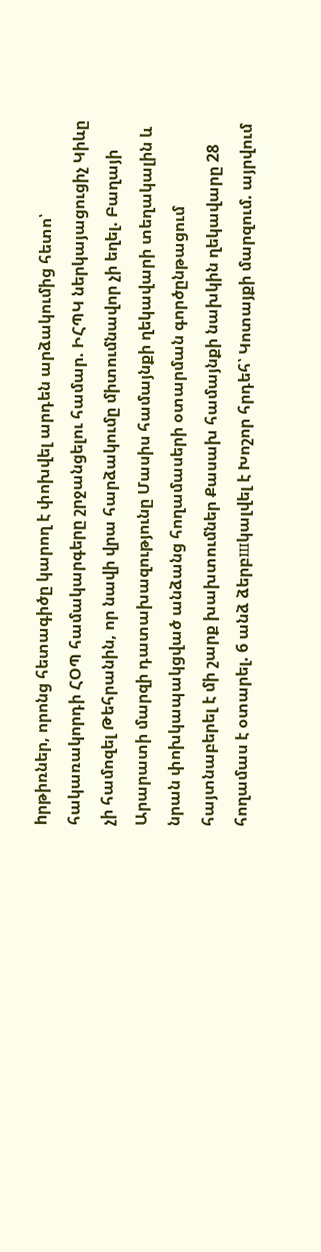hրթիռներ, որոնց հետագիծը կարող է փոխվել արդեն արձակումից հետո՝ հակառակորդի ՀՕՊ համակարգերը շրջանցելու համար. ԻՀՊԿ ներկայացուցիչ Կիևը չի համոզել Թեհրանին, որ նավի վրա հարձակումը միտումնավոր չի եղել. Բաղայի Արարատի մարզի դատախազությունը Մասիս համայնքի ղեկավարի տեղակալին և նրան փոխկապակցված անձանց հողամասերի օտարման գործընթացում հայտնաբերել է մի շարք խախտումներ Քասախ համայնքի նախկին ղեկավարը 28 հողամաս է օտարել. 6 անձ ձերբшկալվել է Խոշոր հրդեհ՝ Կոտայքի մարզում. այրվում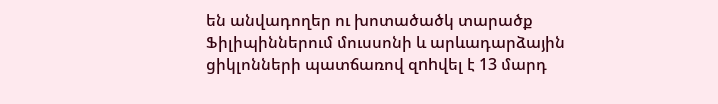են անվադողեր ու խոտածածկ տարածք Ֆիլիպիններում մուսսոնի և արևադարձային ցիկլոնների պատճառով զnhվել է 13 մարդ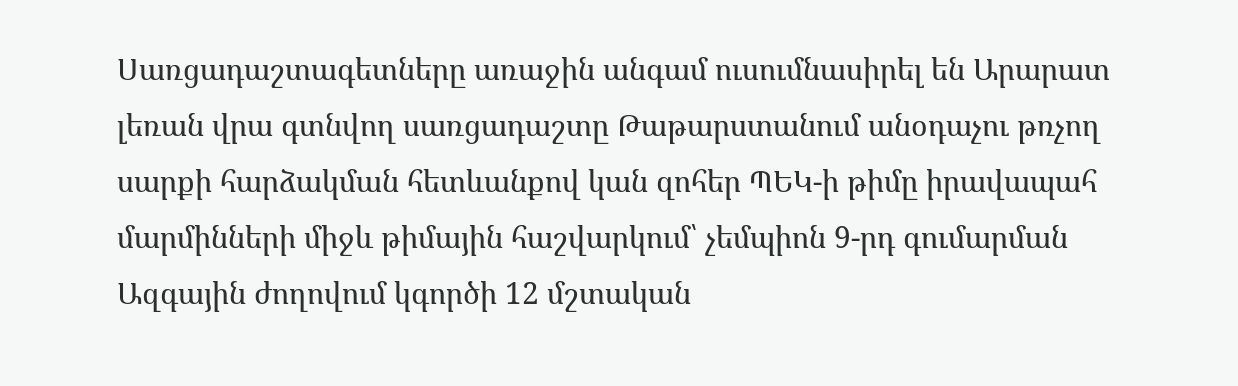Սառցադաշտագետները առաջին անգամ ուսումնասիրել են Արարատ լեռան վրա գտնվող սառցադաշտը Թաթարստանում անօդաչու թռչող սարքի հարձակման հետևանքով կան զոհեր ՊԵԿ-ի թիմը իրավապահ մարմինների միջև թիմային հաշվարկում՝ չեմպիոն 9-րդ գումարման Ազգային ժողովում կգործի 12 մշտական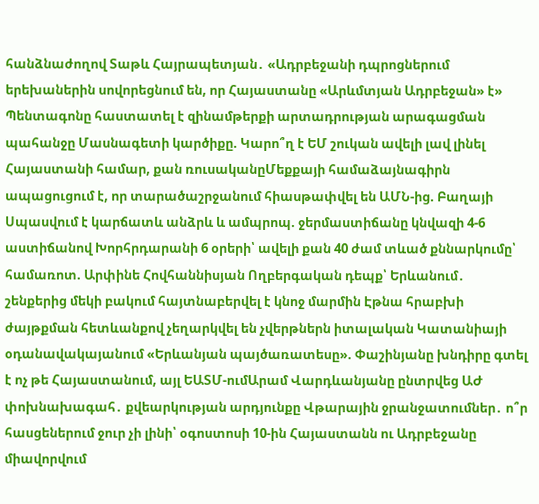հանձնաժողով Տաթև Հայրապետյան․ «Ադրբեջանի դպրոցներում երեխաներին սովորեցնում են, որ Հայաստանը «Արևմտյան Ադրբեջան» է» Պենտագոնը հաստատել է զինամթերքի արտադրության արագացման պահանջը Մասնագետի կարծիքը. Կարո՞ղ է ԵՄ շուկան ավելի լավ լինել Հայաստանի համար, քան ռուսականըՄեքքայի համաձայնագիրն ապացուցում է, որ տարածաշրջանում հիասթափվել են ԱՄՆ-ից. Բաղայի Սպասվում է կարճատև անձրև և ամպրոպ. ջերմաստիճանը կնվազի 4-6 աստիճանով Խորհրդարանի 6 օրերի՝ ավելի քան 40 ժամ տևած քննարկումը՝ համառոտ. Արփինե Հովհաննիսյան Ողբերգական դեպք՝ Երևանում․ շենքերից մեկի բակում հայտնաբերվել է կնոջ մարմին Էթնա հրաբխի ժայթքման հետևանքով չեղարկվել են չվերթներն իտալական Կատանիայի օդանավակայանում «Երևանյան պայծառատեսը». Փաշինյանը խնդիրը գտել է ոչ թե Հայաստանում, այլ ԵԱՏՄ-ումԱրամ Վարդևանյանը ընտրվեց ԱԺ փոխնախագահ․ քվեարկության արդյունքը Վթարային ջրանջատումներ․ ո՞ր հասցեներում ջուր չի լինի՝ օգոստոսի 10-ին Հայաստանն ու Ադրբեջանը միավորվում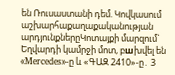են Ռուսաստանի դեմ. Կովկասում աշխարհաքաղաքականության արդյունքներըԿոտայքի մարզում` Եղվարդի կամրջի մոտ, բшխվել են «Mercedes»-ը և «ԳԱԶ 2410»-ը․ 3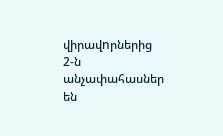վիրավnրներից 2-ն անչափահասներ են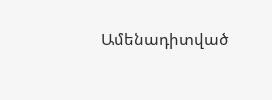Ամենադիտված